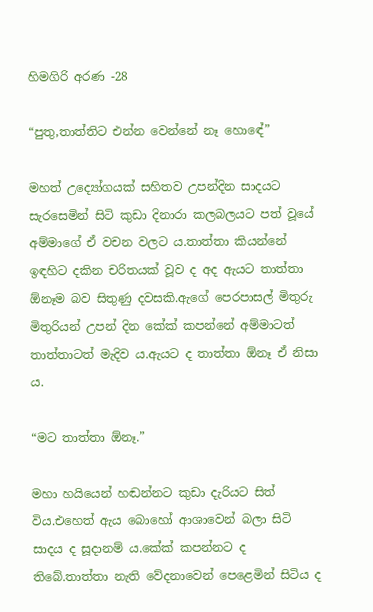හිමගිරි අරණ -28

“පුතු,තාත්තිට එන්න වෙන්නේ නෑ හොඳේ”

මහත් උද්‍යෝගයක් සහිතව උපන්දින සාදයට සැරසෙමින් සිටි කුඩා දිනාරා කලබලයට පත් වූයේ අම්මාගේ ඒ වචන වලට ය.තාත්තා කියන්නේ ඉඳහිට දකින චරිතයක් වූව ද අද ඇයට තාත්තා ඕනෑම බව සිතුණු දවසකි.ඇගේ පෙරපාසල් මිතුරු මිතුරියන් උපන් දින කේක් කපන්නේ අම්මාටත් තාත්තාටත් මැදිව ය.ඇයට ද තාත්තා ඕනෑ ඒ නිසා ය.

“මට තාත්තා ඕනෑ.”

මහා හයියෙන් හඬන්නට කුඩා දැරියට සිත් විය.එහෙත් ඇය බොහෝ ආශාවෙන් බලා සිටි සාදය ද සූදානම් ය.කේක් කපන්නට ද තිබේ.තාත්තා නැති වේදනාවෙන් පෙළෙමින් සිටිය ද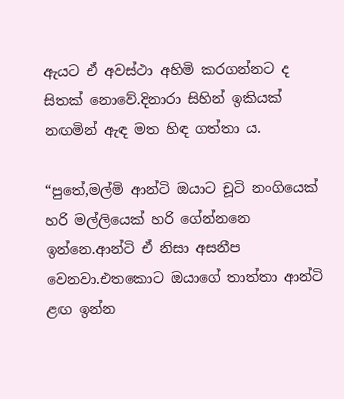ඇයට ඒ අවස්ථා අහිමි කරගන්නට ද සිතක් නොවේ.දිනාරා සිහින් ඉකියක් නඟමින් ඇඳ මත හිඳ ගත්තා ය.

“පුතේ,මල්මි ආන්ටි ඔයාට චූටි නංගියෙක් හරි මල්ලියෙක් හරි ගේන්නනෙ ඉන්නෙ.ආන්ටි ඒ නිසා අසනීප වෙනවා.එතකොට ඔයාගේ තාත්තා ආන්ටි ළඟ ඉන්න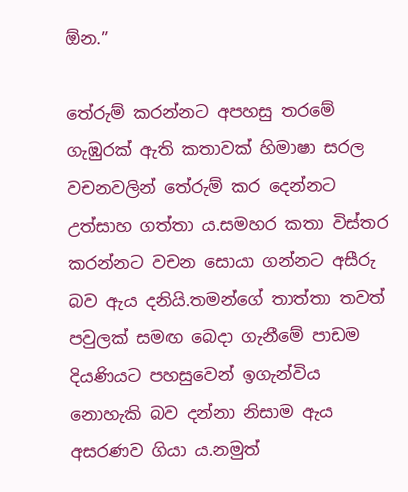ඕන.”

තේරුම් කරන්නට අපහසු තරමේ ගැඹුරක් ඇති කතාවක් හිමාෂා සරල වචනවලින් තේරුම් කර දෙන්නට උත්සාහ ගත්තා ය.සමහර කතා විස්තර කරන්නට වචන සොයා ගන්නට අසීරු බව ඇය දනියි.තමන්ගේ තාත්තා තවත් පවුලක් සමඟ බෙදා ගැනීමේ පාඩම දියණියට පහසුවෙන් ඉගැන්විය නොහැකි බව දන්නා නිසාම ඇය අසරණව ගියා ය.නමුත්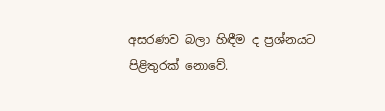අසරණව බලා හිඳීම ද ප්‍රශ්නයට පිළිතුරක් නොවේ.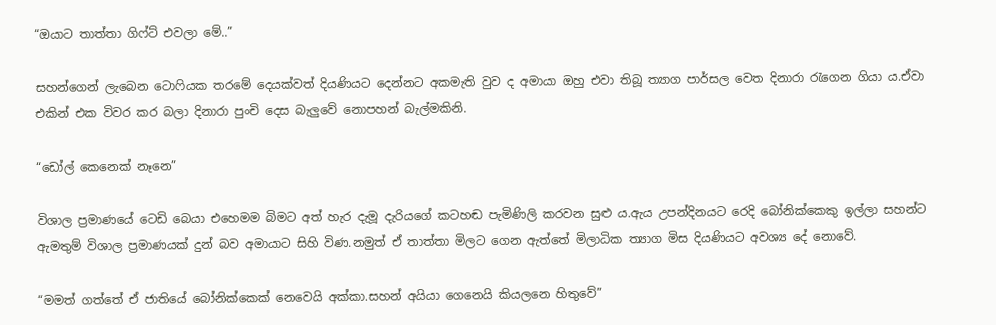“ඔයාට තාත්තා ගිෆ්ට් එවලා මේ..”

සහන්ගෙන් ලැබෙන ටොෆියක තරමේ දෙයක්වත් දියණියට දෙන්නට අකමැති වුව ද අමායා ඔහු එවා තිබූ ත්‍යාග පාර්සල වෙත දිනාරා රැගෙන ගියා ය.ඒවා එකින් එක විවර කර බලා දිනාරා පුංචි දෙස බැලුවේ නොපහන් බැල්මකිනි.

“ඩෝල් කෙනෙක් නෑනෙ”

විශාල ප්‍රමාණයේ ටෙඩි බෙයා එහෙමම බිමට අත් හැර දැමූ දැරියගේ කටහඬ පැමිණිලි කරවන සුළු ය.ඇය උපන්දිනයට රෙදි බෝනික්කෙකු ඉල්ලා සහන්ට ඇමතුම් විශාල ප්‍රමාණයක් දුන් බව අමායාට සිහි විණ.නමුත් ඒ තාත්තා මිලට ගෙන ඇත්තේ මිලාධික ත්‍යාග මිස දියණියට අවශ්‍ය දේ නොවේ.

“මමත් ගත්තේ ඒ ජාතියේ බෝනික්කෙක් නෙවෙයි අක්කා.සහන් අයියා ගෙනෙයි කියලනෙ හිතුවේ”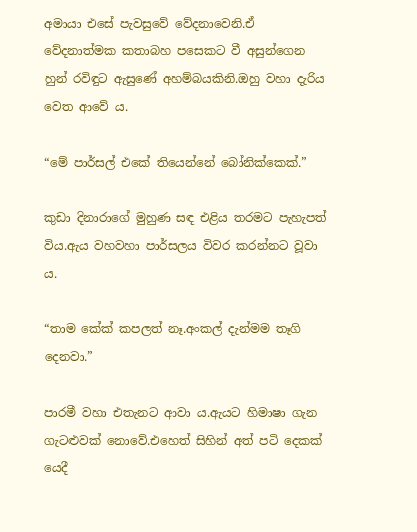අමායා එසේ පැවසුවේ වේදනාවෙනි.ඒ වේදනාත්මක කතාබහ පසෙකට වී අසුන්ගෙන හුන් රවිඳුට ඇසුණේ අහම්බයකිනි.ඔහු වහා දැරිය වෙත ආවේ ය.

“මේ පාර්සල් එකේ තියෙන්නේ බෝනික්කෙක්.”

කුඩා දිනාරාගේ මුහුණ සඳ එළිය තරමට පැහැපත් විය.ඇය වහවහා පාර්සලය විවර කරන්නට වූවා ය.

“තාම කේක් කපලත් නෑ.අංකල් දැන්මම තෑගි දෙනවා.”

පාරමී වහා එතැනට ආවා ය.ඇයට හිමාෂා ගැන ගැටළුවක් නොවේ.එහෙත් සිහින් අත් පටි දෙකක් යෙදී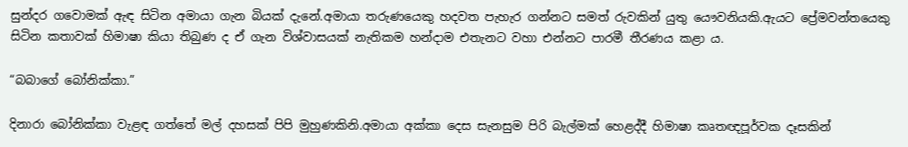සුන්දර ගවොමක් ඇඳ සිටින අමායා ගැන බියක් දැනේ.අමායා තරුණයෙකු හදවත පැහැර ගන්නට සමත් රුවකින් යුතු යෞවනියකි.ඇයට ප්‍රේමවන්තයෙකු සිටින කතාවක් හිමාෂා කියා තිබුණ ද ඒ ගැන විශ්වාසයක් නැතිකම හන්දාම එතැනට වහා එන්නට පාරමී තීරණය කළා ය.

“බබාගේ බෝනික්කා.”

දිනාරා බෝනික්කා වැළඳ ගත්තේ මල් දහසක් පිපි මුහුණකිනි.අමායා අක්කා දෙස සැනසුම පිරි බැල්මක් හෙළද්දී හිමාෂා කෘතඥපූර්වක දෑසකින්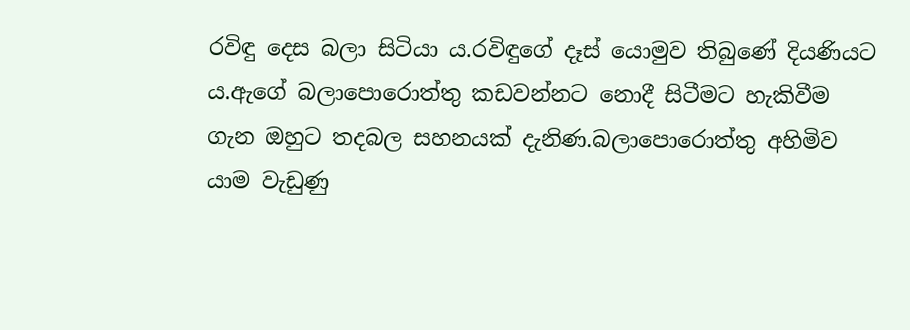රවිඳු දෙස බලා සිටියා ය.රවිඳුගේ දෑස් යොමුව තිබුණේ දියණියට ය.ඇගේ බලාපොරොත්තු කඩවන්නට නොදී සිටීමට හැකිවීම ගැන ඔහුට තදබල සහනයක් දැනිණ.බලාපොරොත්තු අහිමිව යාම වැඩුණු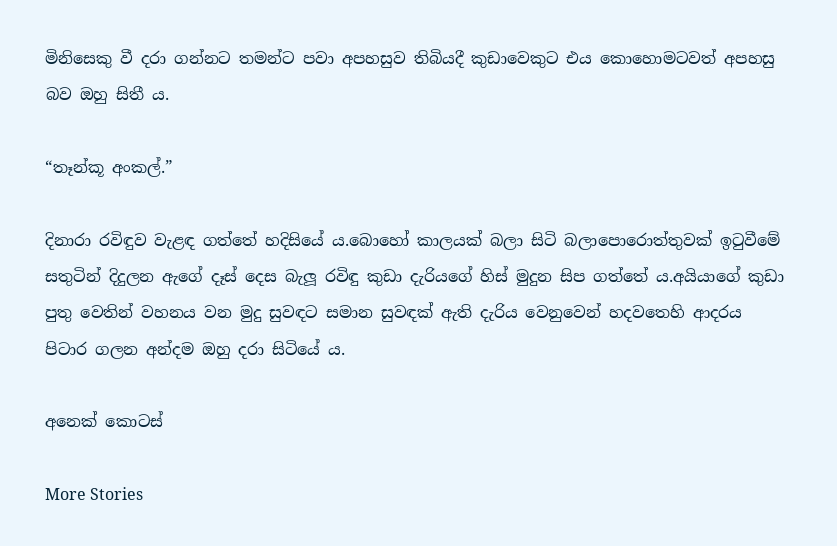මිනිසෙකු වී දරා ගන්නට තමන්ට පවා අපහසුව තිබියදී කුඩාවෙකුට එය කොහොමටවත් අපහසු බව ඔහු සිතී ය.

“තෑන්කූ අංකල්.”

දිනාරා රවිඳුව වැළඳ ගත්තේ හදිසියේ ය.බොහෝ කාලයක් බලා සිටි බලාපොරොත්තුවක් ඉටුවීමේ සතුටින් දිදුලන ඇගේ දෑස් දෙස බැලූ රවිඳු කුඩා දැරියගේ හිස් මුදුන සිප ගත්තේ ය.අයියාගේ කුඩා පුතු වෙතින් වහනය වන මුදු සුවඳට සමාන සුවඳක් ඇති දැරිය වෙනුවෙන් හදවතෙහි ආදරය පිටාර ගලන අන්දම ඔහු දරා සිටියේ ය.

අනෙක් කොටස්

More Stories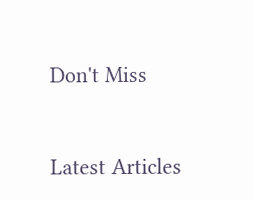Don't Miss


Latest Articles